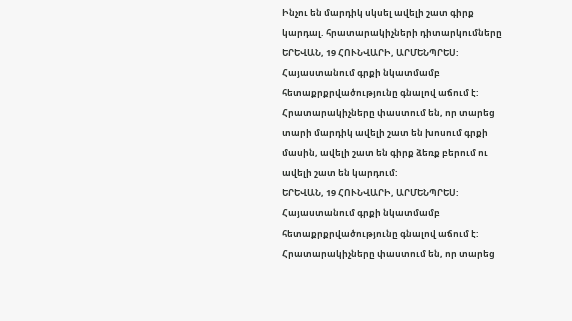Ինչու են մարդիկ սկսել ավելի շատ գիրք կարդալ. հրատարակիչների դիտարկումները
ԵՐԵՎԱՆ, 19 ՀՈՒՆՎԱՐԻ, ԱՐՄԵՆՊՐԵՍ: Հայաստանում գրքի նկատմամբ հետաքրքրվածությունը գնալով աճում է: Հրատարակիչները փաստում են, որ տարեց տարի մարդիկ ավելի շատ են խոսում գրքի մասին, ավելի շատ են գիրք ձեռք բերում ու ավելի շատ են կարդում:
ԵՐԵՎԱՆ, 19 ՀՈՒՆՎԱՐԻ, ԱՐՄԵՆՊՐԵՍ: Հայաստանում գրքի նկատմամբ հետաքրքրվածությունը գնալով աճում է: Հրատարակիչները փաստում են, որ տարեց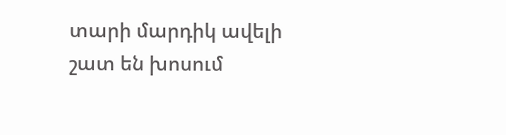տարի մարդիկ ավելի շատ են խոսում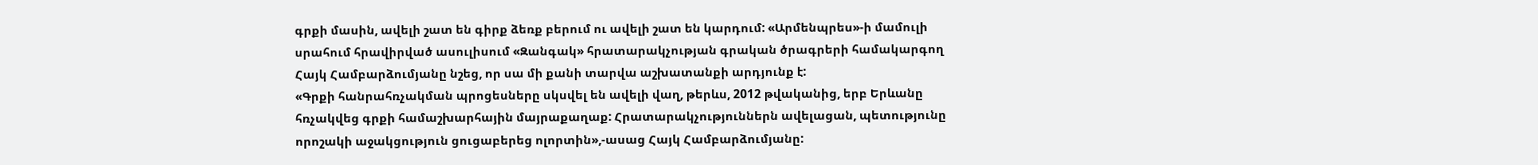գրքի մասին, ավելի շատ են գիրք ձեռք բերում ու ավելի շատ են կարդում: «Արմենպրես»-ի մամուլի սրահում հրավիրված ասուլիսում «Զանգակ» հրատարակչության գրական ծրագրերի համակարգող Հայկ Համբարձումյանը նշեց, որ սա մի քանի տարվա աշխատանքի արդյունք է:
«Գրքի հանրահռչակման պրոցեսները սկսվել են ավելի վաղ, թերևս, 2012 թվականից, երբ Երևանը հռչակվեց գրքի համաշխարհային մայրաքաղաք: Հրատարակչություններն ավելացան, պետությունը որոշակի աջակցություն ցուցաբերեց ոլորտին»,-ասաց Հայկ Համբարձումյանը: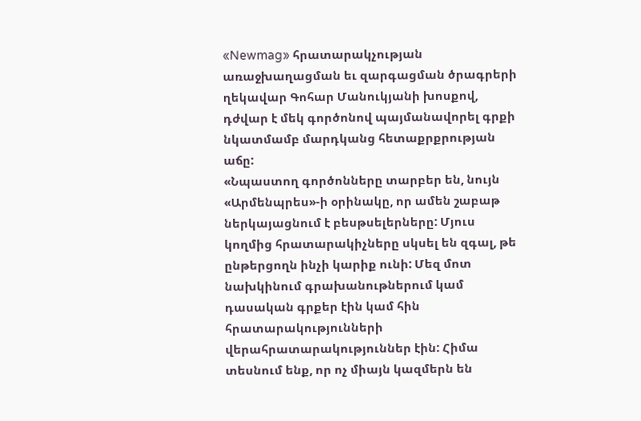«Newmag» հրատարակչության առաջխաղացման եւ զարգացման ծրագրերի ղեկավար Գոհար Մանուկյանի խոսքով, դժվար է մեկ գործոնով պայմանավորել գրքի նկատմամբ մարդկանց հետաքրքրության աճը:
«Նպաստող գործոնները տարբեր են, նույն «Արմենպրես»-ի օրինակը, որ ամեն շաբաթ ներկայացնում է բեսթսելերները: Մյուս կողմից հրատարակիչները սկսել են զգալ, թե ընթերցողն ինչի կարիք ունի: Մեզ մոտ նախկինում գրախանութներում կամ դասական գրքեր էին կամ հին հրատարակությունների վերահրատարակություններ էին: Հիմա տեսնում ենք, որ ոչ միայն կազմերն են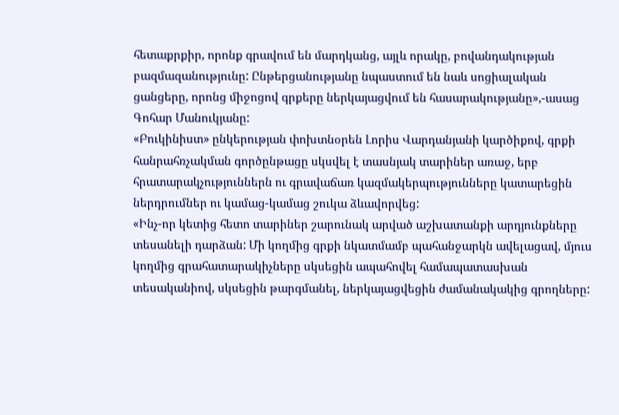հետաքրքիր, որոնք գրավում են մարդկանց, այլև որակը, բովանդակության բազմազանությունը: Ընթերցանությանը նպաստում են նաև սոցիալական ցանցերը, որոնց միջոցով գրքերը ներկայացվում են հասարակությանը»,-ասաց Գոհար Մանուկյանը:
«Բուկինիստ» ընկերության փոխտնօրեն Լորիս Վարդանյանի կարծիքով, գրքի հանրահռչակման գործընթացը սկսվել է տասնյակ տարիներ առաջ, երբ հրատարակչություններն ու գրավաճառ կազմակերպությունները կատարեցին ներդրումներ ու կամաց-կամաց շուկա ձևավորվեց:
«Ինչ-որ կետից հետո տարիներ շարունակ արված աշխատանքի արդյունքները տեսանելի դարձան: Մի կողմից գրքի նկատմամբ պահանջարկն ավելացավ, մյուս կողմից գրահատարակիչները սկսեցին ապահովել համապատասխան տեսականիով, սկսեցին թարգմանել, ներկայացվեցին ժամանակակից գրողները: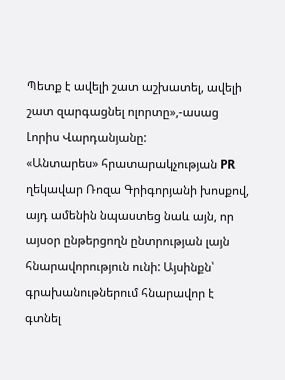Պետք է ավելի շատ աշխատել, ավելի շատ զարգացնել ոլորտը»,-ասաց Լորիս Վարդանյանը:
«Անտարես» հրատարակչության PR ղեկավար Ռոզա Գրիգորյանի խոսքով, այդ ամենին նպաստեց նաև այն, որ այսօր ընթերցողն ընտրության լայն հնարավորություն ունի: Այսինքն՝ գրախանութներում հնարավոր է գտնել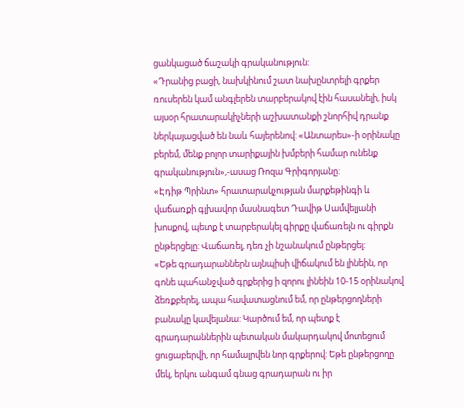ցանկացած ճաշակի գրականություն:
«Դրանից բացի, նախկինում շատ նախընտրելի գրքեր ռուսերեն կամ անգլերեն տարբերակով էին հասանելի, իսկ այսօր հրատարակիչների աշխատանքի շնորհիվ դրանք ներկայացված են նաև հայերենով: «Անտարես»-ի օրինակը բերեմ, մենք բոլոր տարիքային խմբերի համար ունենք գրականություն»,-ասաց Ռոզա Գրիգորյանը:
«Էդիթ Պրինտ» հրատարակչության մարքեթինգի և վաճառքի գլխավոր մասնագետ Դավիթ Սամվելյանի խոսքով, պետք է տարբերակել գիրքը վաճառելն ու գիրքն ընթերցելը: Վաճառել, դեռ չի նշանակում ընթերցել:
«Եթե գրադարաններն այնպիսի վիճակում են լինեին, որ գոնե պահանջված գրքերից ի զորու լինեին 10-15 օրինակով ձեռքբերել, ապա հավատացնում եմ, որ ընթերցողների բանակը կավելանա: Կարծում եմ, որ պետք է գրադարաններին պետական մակարդակով մոտեցում ցուցաբերվի, որ համալրվեն նոր գրքերով: Եթե ընթերցողը մեկ, երկու անգամ գնաց գրադարան ու իր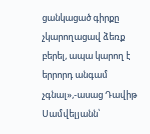ցանկացած գիրքը չկարողացավ ձեռք բերել, ապա կարող է երրորդ անգամ չգնալ»,-ասաց Դավիթ Սամվելյանն՝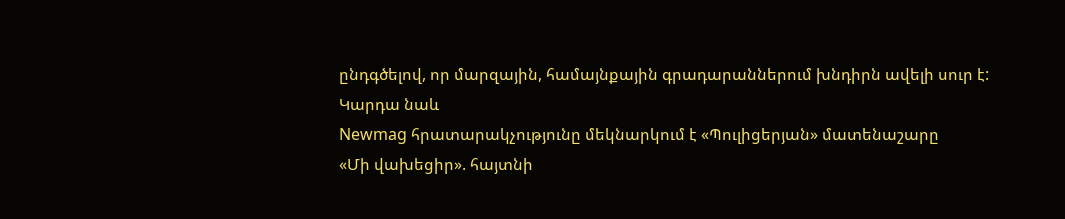ընդգծելով, որ մարզային, համայնքային գրադարաններում խնդիրն ավելի սուր է:
Կարդա նաև
Newmag հրատարակչությունը մեկնարկում է «Պուլիցերյան» մատենաշարը
«Մի վախեցիր». հայտնի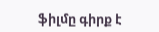ֆիլմը գիրք է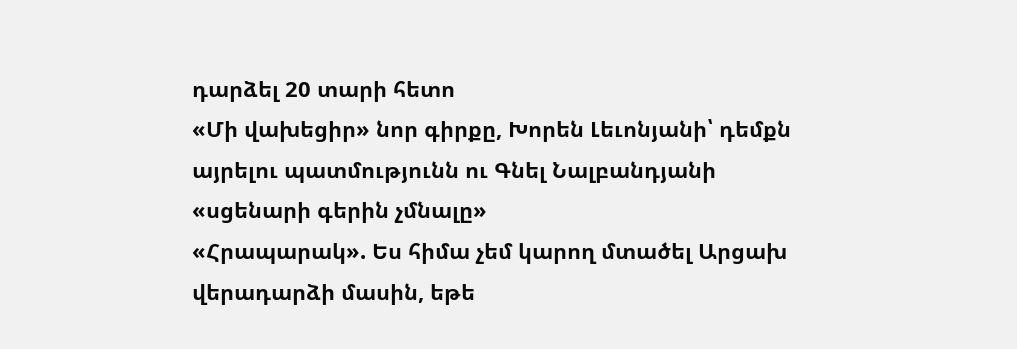դարձել 20 տարի հետո
«Մի վախեցիր» նոր գիրքը, Խորեն Լեւոնյանի՝ դեմքն այրելու պատմությունն ու Գնել Նալբանդյանի «սցենարի գերին չմնալը»
«Հրապարակ». Ես հիմա չեմ կարող մտածել Արցախ վերադարձի մասին, եթե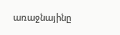առաջնայինը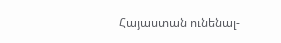Հայաստան ունենալ-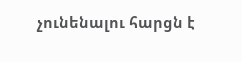չունենալու հարցն է